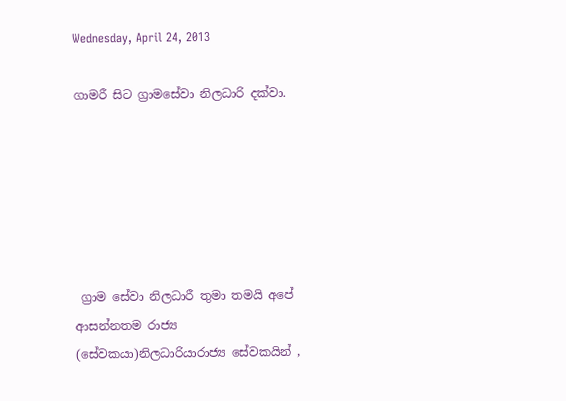Wednesday, April 24, 2013

ගාමරී සිට ග්‍රාමසේවා නිලධාරි දක්වා.






 ග්‍රාම සේවා නිලධාරී තුමා තමයි අපේ ආසන්නතම රාජ්‍ය  (සේවකයා)නිලධාරියාරාජ්‍ය සේවකයින් ,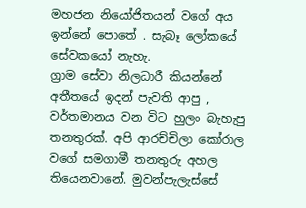මහජන නියෝජිතයන් වගේ අය ඉන්නේ පොතේ . සැබෑ ලෝකයේ සේවකයෝ නැහැ.
ග්‍රාම සේවා නිලධාරී කියන්නේ අතීතයේ ඉදන් පැවති ආපු , වර්තමානය වන විට හුලං බැහැපු තනතුරක්. අපි ආරච්චිලා කෝරාල වගේ සමගාමී තනතුරු අහල තියෙනවානේ. මුවන්පැලැස්සේ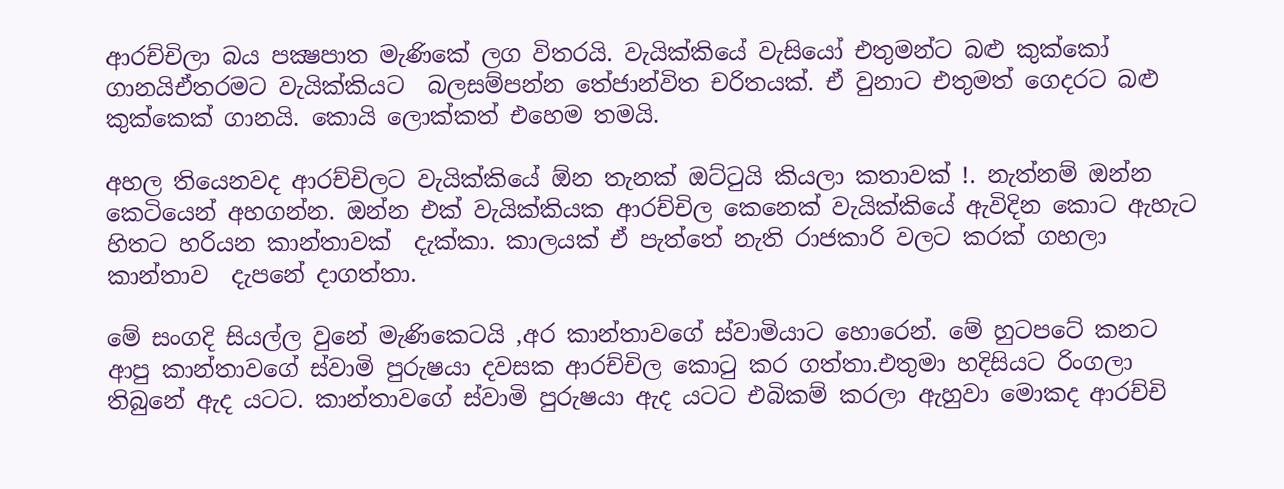ආරච්චිලා බය පක්‍ෂපාත මැණිකේ ලග විතරයි. වැයික්කියේ වැසියෝ එතුමන්ට බළු කුක්කෝ ගානයිඒතරමට වැයික්කියට  බලසම්පන්න තේජාන්විත චරිතයක්. ඒ වුනාට එතුමත් ගෙදරට බළු කුක්කෙක් ගානයි. කොයි ලොක්කත් එහෙම තමයි.

අහල තියෙනවද ආරච්චිලට වැයික්කියේ ඕන තැනක් ඔට්ටුයි කියලා කතාවක් !. නැත්නම් ඔන්න කෙටියෙන් අහගන්න. ඔන්න එක් වැයික්කියක ආරච්චිල කෙනෙක් වැයික්කියේ ඇවිදින කොට ඇහැට හිතට හරියන කාන්තාවක්  දැක්කා. කාලයක් ඒ පැත්තේ නැති රාජකාරි වලට කරක් ගහලා කාන්තාව  දැපනේ දාගත්තා.

මේ සංගදි සියල්ල වුනේ මැණිකෙටයි ,අර කාන්තාවගේ ස්වාමියාට හොරෙන්. මේ හුටපටේ කනට ආපු කාන්තාවගේ ස්වාමි පුරුෂයා දවසක ආරච්චිල කොටු කර ගත්තා.එතුමා හදිසියට රිංගලා තිබුනේ ඇද යටට. කාන්තාවගේ ස්වාමි පුරුෂයා ඇද යටට එබිකම් කරලා ඇහුවා මොකද ආරච්චි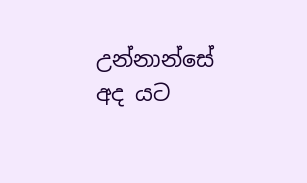උන්නාන්සේ අද යට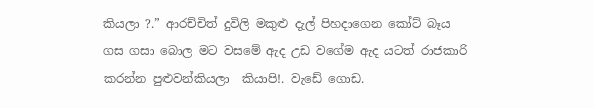කියලා ?.” ආරච්චිත් දුවිලි මකුළු දැල් පිහදාගෙන කෝට් බෑය ගස ගසා බොල මට වසමේ ඇද උඩ වගේම ඇද යටත් රාජකාරි කරන්න පුළුවන්කියලා  කියාපි!. වැඩේ ගොඩ.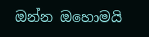ඔන්න ඔ‍හොමයි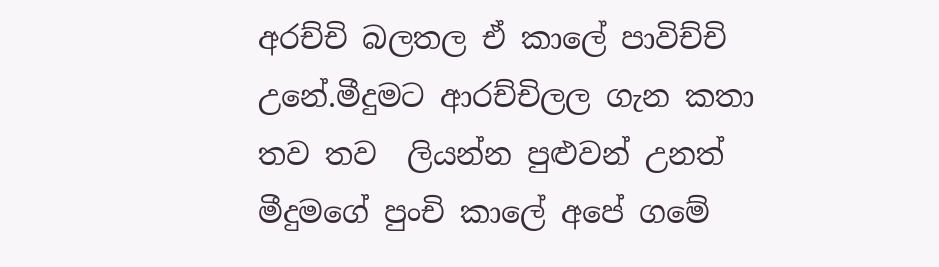අරච්චි බලතල ඒ කාලේ පාවිච්චි උනේ.මීදුමට ආරච්චිලල ගැන කතා තව තව  ලියන්න පුළුවන් උනත් මීදුමගේ පුංචි කාලේ අපේ ගමේ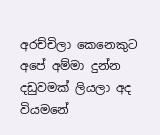අරච්චිලා කෙනෙකුට අපේ අම්මා දුන්න දඩුවමක් ලියලා අද වියමනේ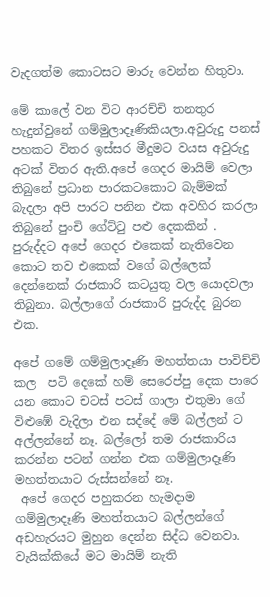වැදගත්ම කොටසට මාරු වෙන්න හිතුවා.

මේ කාලේ වන විට ආරච්චි තනතුර හැදුන්වුනේ ගම්මුලාදෑණිකියලා.අවුරුදු පනස් පහකට විතර ඉස්සර මීදුමට වයස අවුරුදු අටක් විතර ඇති.අපේ ගෙදර මායිම් වෙලා තිබුනේ ප්‍රධාන පාරකටකොට බැම්මක් බැදලා අපි පාරට පනින එක අවහිර කරලා තිබුනේ පුංචි ගේට්ටු පළු දෙකකින් . පුරුද්දට අපේ ගෙදර එකෙක් නැතිවෙන කොට තව එකෙක් වගේ බල්ලෙක් දෙන්නෙක් රාජකාරි කටයුතු වල යොදවලා තිබුනා. බල්ලාගේ රාජකාරි පුරුද්ද බුරන එක.

අපේ ගමේ ගම්මුලාදෑණි මහත්තයා පාවිච්චි කල  පටි දෙකේ හම් සෙරෙප්පු දෙක පාරෙ යන කොට චටස් පටස් ගාලා එතුමා ගේ විළුඹේ වැදිලා එන සද්දේ මේ බල්ලන් ට අල්ලන්නේ නෑ. බල්ලෝ තම රාජකාරිය කරන්න පටන් ගන්න එක ගම්මුලාදෑණි මහත්තයාට රුස්සන්නේ නෑ.
 අපේ ගෙදර පහුකරන හැමදාම ගම්මුලාදෑණි මහත්තයාට බල්ලන්ගේ අඩහැරයට මුහුන දෙන්න සිද්ධ වෙනවා.
වැයික්කියේ මට මායිම් නැති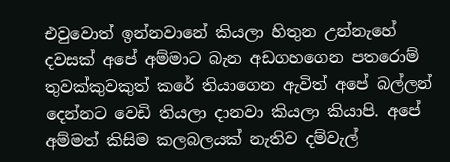එවුවොත් ඉන්නවානේ කියලා හිතුන උන්නැහේ දවසක් අපේ අම්මාට බැන අඩගහගෙන පතරොම් තුවක්කුවකුත් කරේ තියාගෙන ඇවිත් අපේ බල්ලන් දෙන්නට වෙඩි තියලා දානවා කියලා කියාපි. අපේ අම්මත් කිසිම කලබලයක් නැතිව දම්වැල්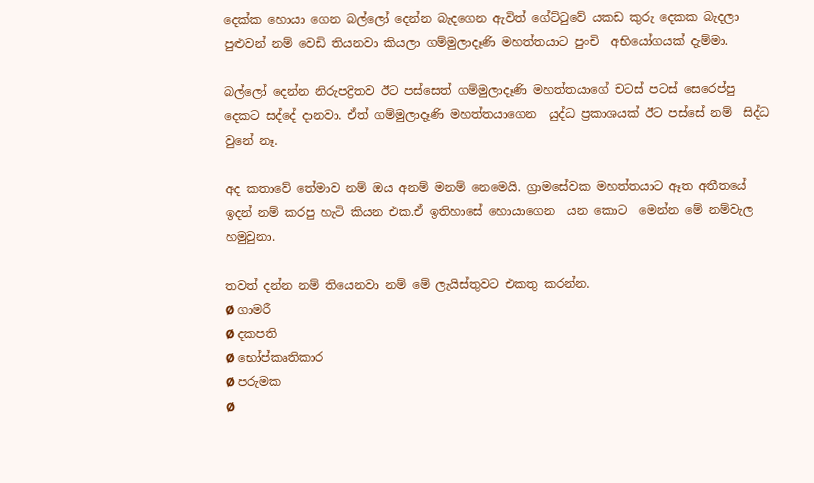දෙක්ක හොයා ගෙන බල්ලෝ දෙන්න බැදගෙන ඇවිත් ගේට්ටුවේ යකඩ කුරු දෙකක බැදලා පුළුවන් නම් වෙඩි තියනවා කියලා ගම්මුලාදෑණි මහත්තයාට පුංචි  අභියෝගයක් දැම්මා.

බල්ලෝ දෙන්න නිරුපද්‍රිතව ඊට පස්සෙත් ගම්මුලාදෑණි මහත්තයාගේ චටස් පටස් සෙරෙප්පු දෙකට සද්දේ දානවා. ඒත් ගම්මුලාදෑණි මහත්තයාගෙන  යුද්ධ ප්‍රකාශයක් ඊට පස්සේ නම්  සිද්ධ වුනේ නෑ.

අද කතාවේ තේමාව නම් ඔය අනම් මනම් නෙමෙයි. ග්‍රාමසේවක මහත්තයාට ඈත අතීතයේ ඉදන් නම් කරපු හැටි කියන එක.ඒ ඉතිහාසේ හොයාගෙන  යන කොට  මෙන්න මේ නම්වැල හමුවුනා.

තවත් දන්න නම් තියෙනවා නම් මේ ලැයිස්තුවට එකතු කරන්න.
Ø ගාමරී
Ø දකපති
Ø භෝප්කෘතිකාර
Ø පරුමක
Ø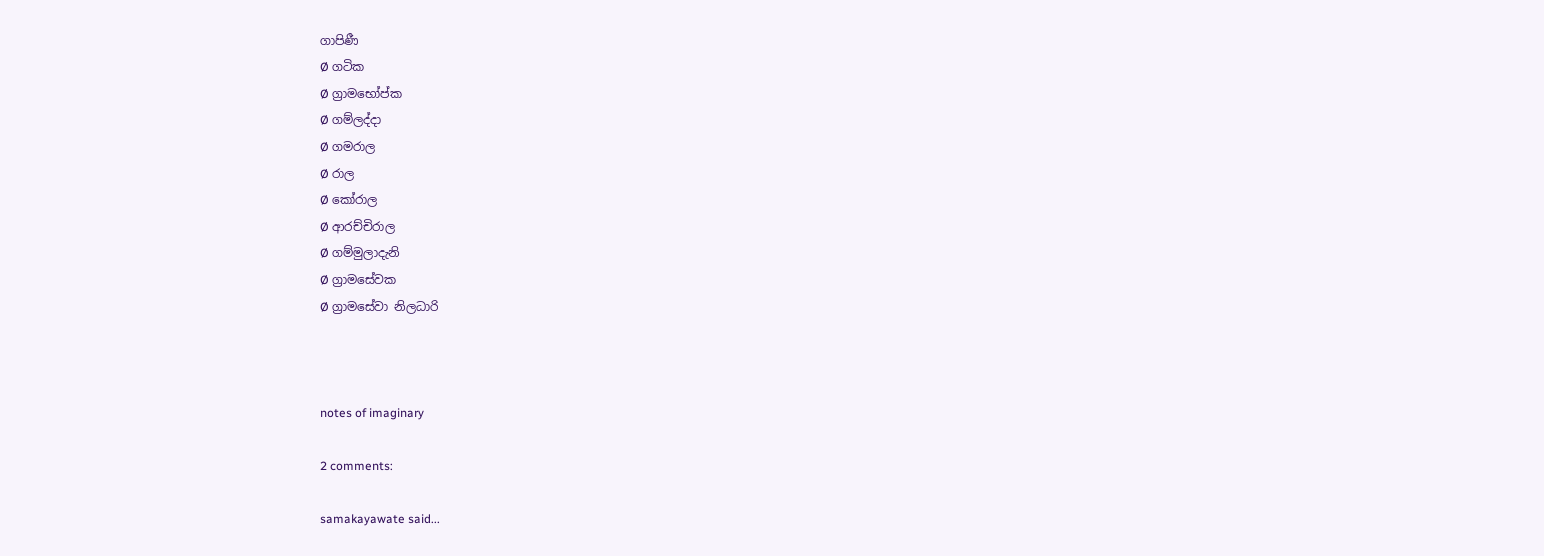ගාපිණී
Ø ගටික
Ø ග්‍රාමභෝප්ක
Ø ගම්ලද්දා
Ø ගමරාල
Ø රාල
Ø කෝරාල
Ø ආරච්චිරාල
Ø ගම්මුලාදැනි
Ø ග්‍රාමසේවක
Ø ග්‍රාමසේවා නිලධාරි



notes of imaginary

2 comments:

samakayawate said...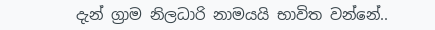දැන් ග්‍රාම නිලධාරි නාමයයි භාවිත වන්නේ..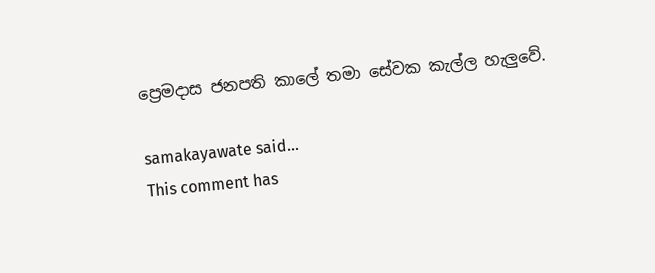ප්‍රෙමදාස ජනපති කාලේ තමා සේවක කැල්ල හැලුවේ.

samakayawate said...
This comment has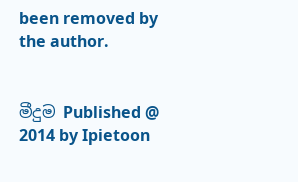been removed by the author.


මීදුම Published @ 2014 by Ipietoon